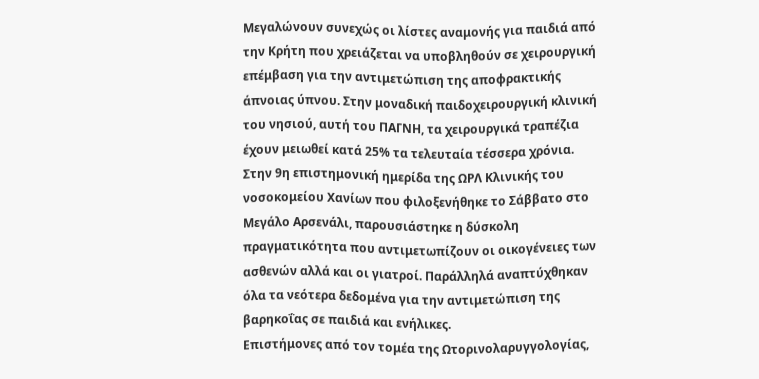Μεγαλώνουν συνεχώς οι λίστες αναμονής για παιδιά από την Κρήτη που χρειάζεται να υποβληθούν σε χειρουργική επέμβαση για την αντιμετώπιση της αποφρακτικής άπνοιας ύπνου. Στην μοναδική παιδοχειρουργική κλινική του νησιού, αυτή του ΠΑΓΝΗ, τα χειρουργικά τραπέζια έχουν μειωθεί κατά 25% τα τελευταία τέσσερα χρόνια. Στην 9η επιστημονική ημερίδα της ΩΡΛ Κλινικής του νοσοκομείου Χανίων που φιλοξενήθηκε το Σάββατο στο Μεγάλο Αρσενάλι, παρουσιάστηκε η δύσκολη πραγματικότητα που αντιμετωπίζουν οι οικογένειες των ασθενών αλλά και οι γιατροί. Παράλληλά αναπτύχθηκαν όλα τα νεότερα δεδομένα για την αντιμετώπιση της βαρηκοΐας σε παιδιά και ενήλικες.
Επιστήμονες από τον τομέα της Ωτορινολαρυγγολογίας,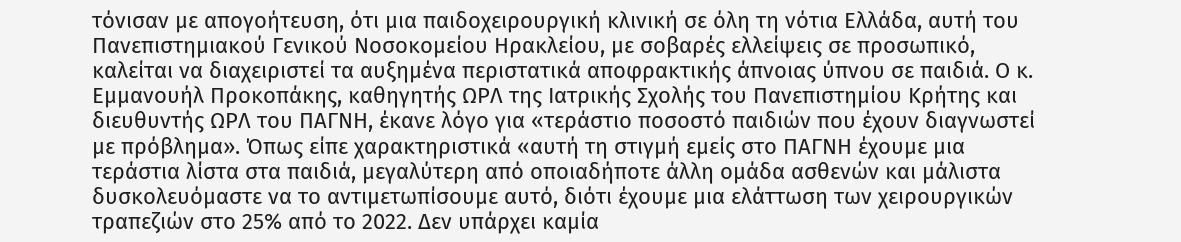τόνισαν με απογοήτευση, ότι μια παιδοχειρουργική κλινική σε όλη τη νότια Ελλάδα, αυτή του Πανεπιστημιακού Γενικού Νοσοκομείου Ηρακλείου, με σοβαρές ελλείψεις σε προσωπικό, καλείται να διαχειριστεί τα αυξημένα περιστατικά αποφρακτικής άπνοιας ύπνου σε παιδιά. Ο κ. Εμμανουήλ Προκοπάκης, καθηγητής ΩΡΛ της Ιατρικής Σχολής του Πανεπιστημίου Κρήτης και διευθυντής ΩΡΛ του ΠΑΓΝΗ, έκανε λόγο για «τεράστιο ποσοστό παιδιών που έχουν διαγνωστεί με πρόβλημα». Όπως είπε χαρακτηριστικά «αυτή τη στιγμή εμείς στο ΠΑΓΝΗ έχουμε μια τεράστια λίστα στα παιδιά, μεγαλύτερη από οποιαδήποτε άλλη ομάδα ασθενών και μάλιστα δυσκολευόμαστε να το αντιμετωπίσουμε αυτό, διότι έχουμε μια ελάττωση των χειρουργικών τραπεζιών στο 25% από το 2022. Δεν υπάρχει καμία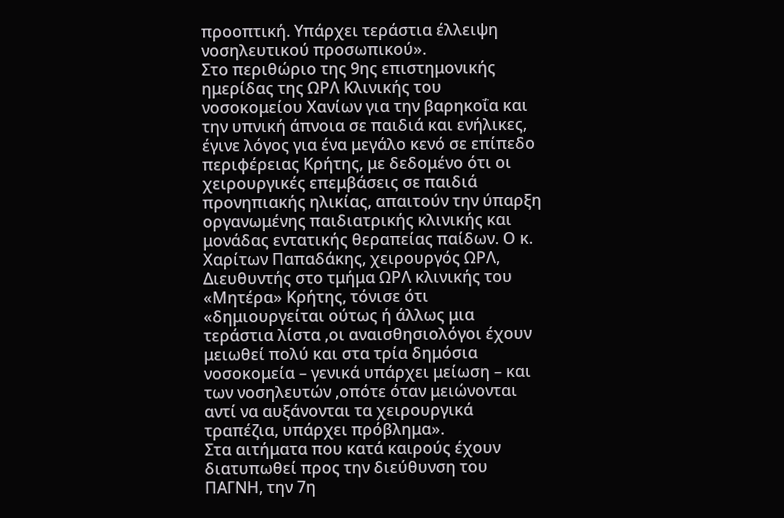προοπτική. Υπάρχει τεράστια έλλειψη νοσηλευτικού προσωπικού».
Στο περιθώριο της 9ης επιστημονικής ημερίδας της ΩΡΛ Κλινικής του νοσοκομείου Χανίων για την βαρηκοΐα και την υπνική άπνοια σε παιδιά και ενήλικες, έγινε λόγος για ένα μεγάλο κενό σε επίπεδο περιφέρειας Κρήτης, με δεδομένο ότι οι χειρουργικές επεμβάσεις σε παιδιά προνηπιακής ηλικίας, απαιτούν την ύπαρξη οργανωμένης παιδιατρικής κλινικής και μονάδας εντατικής θεραπείας παίδων. Ο κ. Χαρίτων Παπαδάκης, χειρουργός ΩΡΛ, Διευθυντής στο τμήμα ΩΡΛ κλινικής του «Μητέρα» Κρήτης, τόνισε ότι «δημιουργείται ούτως ή άλλως μια τεράστια λίστα ,οι αναισθησιολόγοι έχουν μειωθεί πολύ και στα τρία δημόσια νοσοκομεία – γενικά υπάρχει μείωση – και των νοσηλευτών ,οπότε όταν μειώνονται αντί να αυξάνονται τα χειρουργικά τραπέζια, υπάρχει πρόβλημα».
Στα αιτήματα που κατά καιρούς έχουν διατυπωθεί προς την διεύθυνση του ΠΑΓΝΗ, την 7η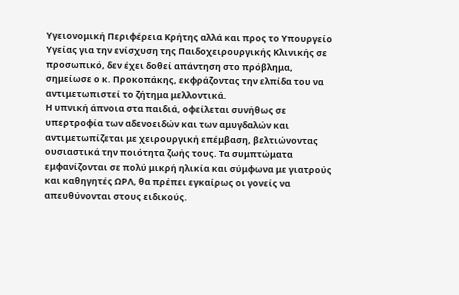Υγειονομική Περιφέρεια Κρήτης αλλά και προς το Υπουργείο Υγείας για την ενίσχυση της Παιδοχειρουργικής Κλινικής σε προσωπικό, δεν έχει δοθεί απάντηση στο πρόβλημα, σημείωσε ο κ. Προκοπάκης, εκφράζοντας την ελπίδα του να αντιμετωπιστεί το ζήτημα μελλοντικά.
Η υπνική άπνοια στα παιδιά, οφείλεται συνήθως σε υπερτροφία των αδενοειδών και των αμυγδαλών και αντιμετωπίζεται με χειρουργική επέμβαση, βελτιώνοντας ουσιαστικά την ποιότητα ζωής τους. Τα συμπτώματα εμφανίζονται σε πολύ μικρή ηλικία και σύμφωνα με γιατρούς και καθηγητές ΩΡΛ, θα πρέπει εγκαίρως οι γονείς να απευθύνονται στους ειδικούς.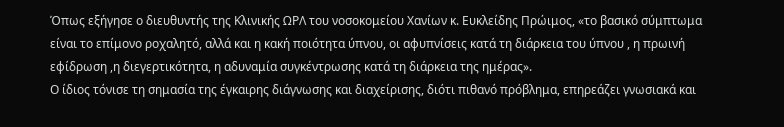Όπως εξήγησε ο διευθυντής της Κλινικής ΩΡΛ του νοσοκομείου Χανίων κ. Ευκλείδης Πρώιμος, «το βασικό σύμπτωμα είναι το επίμονο ροχαλητό, αλλά και η κακή ποιότητα ύπνου, οι αφυπνίσεις κατά τη διάρκεια του ύπνου , η πρωινή εφίδρωση ,η διεγερτικότητα, η αδυναμία συγκέντρωσης κατά τη διάρκεια της ημέρας».
Ο ίδιος τόνισε τη σημασία της έγκαιρης διάγνωσης και διαχείρισης, διότι πιθανό πρόβλημα, επηρεάζει γνωσιακά και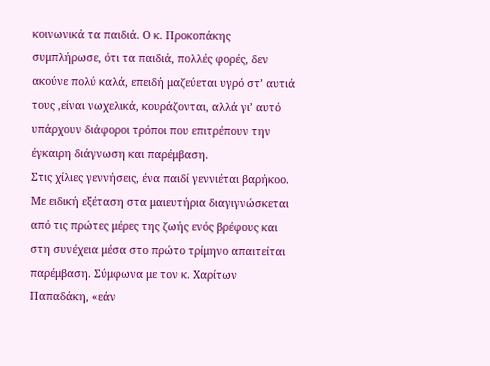κοινωνικά τα παιδιά. Ο κ. Προκοπάκης συμπλήρωσε, ότι τα παιδιά, πολλές φορές, δεν ακούνε πολύ καλά, επειδή μαζεύεται υγρό στ’ αυτιά τους ,είναι νωχελικά, κουράζονται, αλλά γι’ αυτό υπάρχουν διάφοροι τρόποι που επιτρέπουν την έγκαιρη διάγνωση και παρέμβαση.
Στις χίλιες γεννήσεις, ένα παιδί γεννιέται βαρήκοο. Με ειδική εξέταση στα μαιευτήρια διαγιγνώσκεται από τις πρώτες μέρες της ζωής ενός βρέφους και στη συνέχεια μέσα στο πρώτο τρίμηνο απαιτείται παρέμβαση. Σύμφωνα με τον κ. Χαρίτων Παπαδάκη, «εάν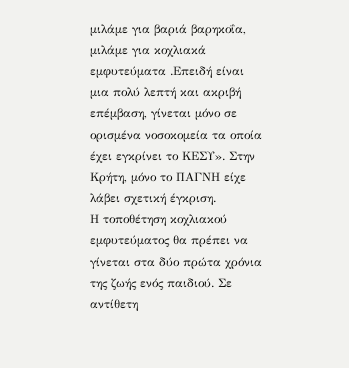μιλάμε για βαριά βαρηκοΐα, μιλάμε για κοχλιακά εμφυτεύματα .Επειδή είναι μια πολύ λεπτή και ακριβή επέμβαση, γίνεται μόνο σε ορισμένα νοσοκομεία τα οποία έχει εγκρίνει το ΚΕΣΥ». Στην Κρήτη, μόνο το ΠΑΓΝΗ είχε λάβει σχετική έγκριση.
Η τοποθέτηση κοχλιακού εμφυτεύματος θα πρέπει να γίνεται στα δύο πρώτα χρόνια της ζωής ενός παιδιού. Σε αντίθετη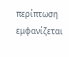περίπτωση εμφανίζεται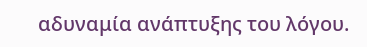αδυναμία ανάπτυξης του λόγου.